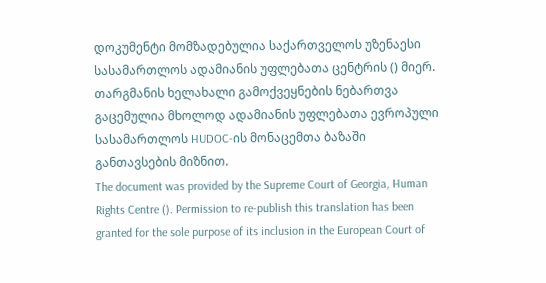დოკუმენტი მომზადებულია საქართველოს უზენაესი სასამართლოს ადამიანის უფლებათა ცენტრის () მიერ. თარგმანის ხელახალი გამოქვეყნების ნებართვა გაცემულია მხოლოდ ადამიანის უფლებათა ევროპული სასამართლოს HUDOC-ის მონაცემთა ბაზაში განთავსების მიზნით.
The document was provided by the Supreme Court of Georgia, Human Rights Centre (). Permission to re-publish this translation has been granted for the sole purpose of its inclusion in the European Court of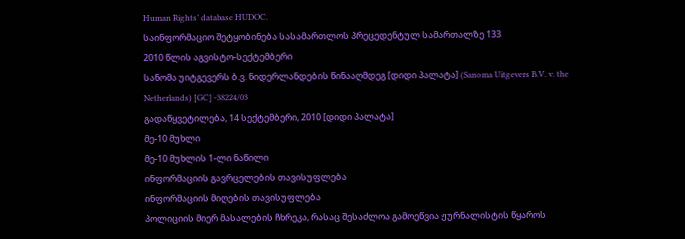Human Rights’ database HUDOC.
საინფორმაციო შეტყობინება სასამართლოს პრეცედენტულ სამართალზე 133
2010 წლის აგვისტო-სექტემბერი
სანომა უიტგევერს ბ.ვ. ნიდერლანდების წინააღმდეგ [დიდი პალატა] (Sanoma Uitgevers B.V. v. the Netherlands) [GC] -38224/03
გადაწყვეტილება, 14 სექტემბერი, 2010 [დიდი პალატა]
მე-10 მუხლი
მე-10 მუხლის 1-ლი ნაწილი
ინფორმაციის გავრცელების თავისუფლება
ინფორმაციის მიღების თავისუფლება
პოლიციის მიერ მასალების ჩხრეკა, რასაც შესაძლოა გამოეწვია ჟურნალისტის წყაროს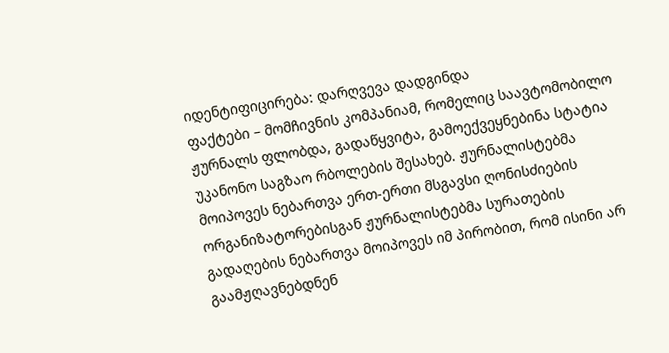იდენტიფიცირება: დარღვევა დადგინდა
ფაქტები – მომჩივნის კომპანიამ, რომელიც საავტომობილო ჟურნალს ფლობდა, გადაწყვიტა, გამოექვეყნებინა სტატია უკანონო საგზაო რბოლების შესახებ. ჟურნალისტებმა მოიპოვეს ნებართვა ერთ-ერთი მსგავსი ღონისძიების ორგანიზატორებისგან ჟურნალისტებმა სურათების გადაღების ნებართვა მოიპოვეს იმ პირობით, რომ ისინი არ გაამჟღავნებდნენ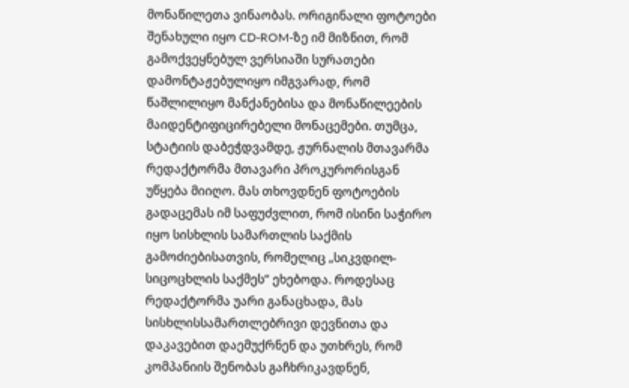მონაწილეთა ვინაობას. ორიგინალი ფოტოები შენახული იყო CD-ROM-ზე იმ მიზნით, რომ გამოქვეყნებულ ვერსიაში სურათები დამონტაჟებულიყო იმგვარად, რომ წაშლილიყო მანქანებისა და მონაწილეების მაიდენტიფიცირებელი მონაცემები. თუმცა, სტატიის დაბეჭდვამდე, ჟურნალის მთავარმა რედაქტორმა მთავარი პროკურორისგან უწყება მიიღო. მას თხოვდნენ ფოტოების გადაცემას იმ საფუძვლით, რომ ისინი საჭირო იყო სისხლის სამართლის საქმის გამოძიებისათვის, რომელიც „სიკვდილ-სიცოცხლის საქმეს“ ეხებოდა. როდესაც რედაქტორმა უარი განაცხადა, მას სისხლისსამართლებრივი დევნითა და დაკავებით დაემუქრნენ და უთხრეს, რომ კომპანიის შენობას გაჩხრიკავდნენ,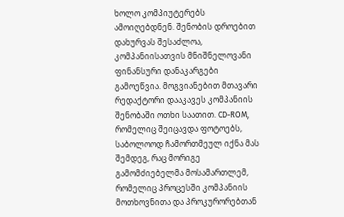ხოლო კომპიუტერებს ამოიღებდნენ. შენობის დროებით დახურვას შესაძლოა, კომპანიისათვის მნიშნელოვანი ფინანსური დანაკარგები გამოეწვია. მოგვიანებით მთავარი რედაქტორი დააკავეს კომპანიის შენობაში ოთხი საათით. CD-ROM, რომელიც შეიცავდა ფოტოებს, საბოლოოდ ჩამორთმეულ იქნა მას შემდეგ, რაც მორიგე გამომძიებელმა მოსამართლემ, რომელიც პროცესში კომპანიის მოთხოვნითა და პროკურორებთან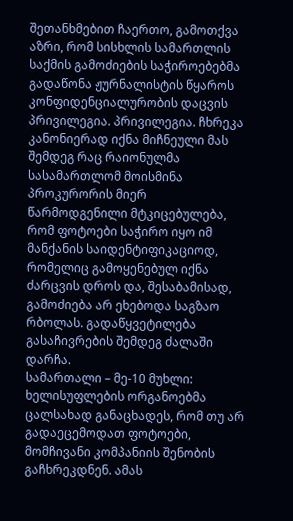შეთანხმებით ჩაერთო, გამოთქვა აზრი, რომ სისხლის სამართლის საქმის გამოძიების საჭიროებებმა გადაწონა ჟურნალისტის წყაროს კონფიდენციალურობის დაცვის პრივილეგია. პრივილეგია. ჩხრეკა კანონიერად იქნა მიჩნეული მას შემდეგ რაც რაიონულმა სასამართლომ მოისმინა პროკურორის მიერ წარმოდგენილი მტკიცებულება, რომ ფოტოები საჭირო იყო იმ მანქანის საიდენტიფიკაციოდ, რომელიც გამოყენებულ იქნა ძარცვის დროს და, შესაბამისად, გამოძიება არ ეხებოდა საგზაო რბოლას. გადაწყვეტილება გასაჩივრების შემდეგ ძალაში დარჩა.
სამართალი – მე-10 მუხლი: ხელისუფლების ორგანოებმა ცალსახად განაცხადეს, რომ თუ არ გადაეცემოდათ ფოტოები, მომჩივანი კომპანიის შენობის გაჩხრეკდნენ. ამას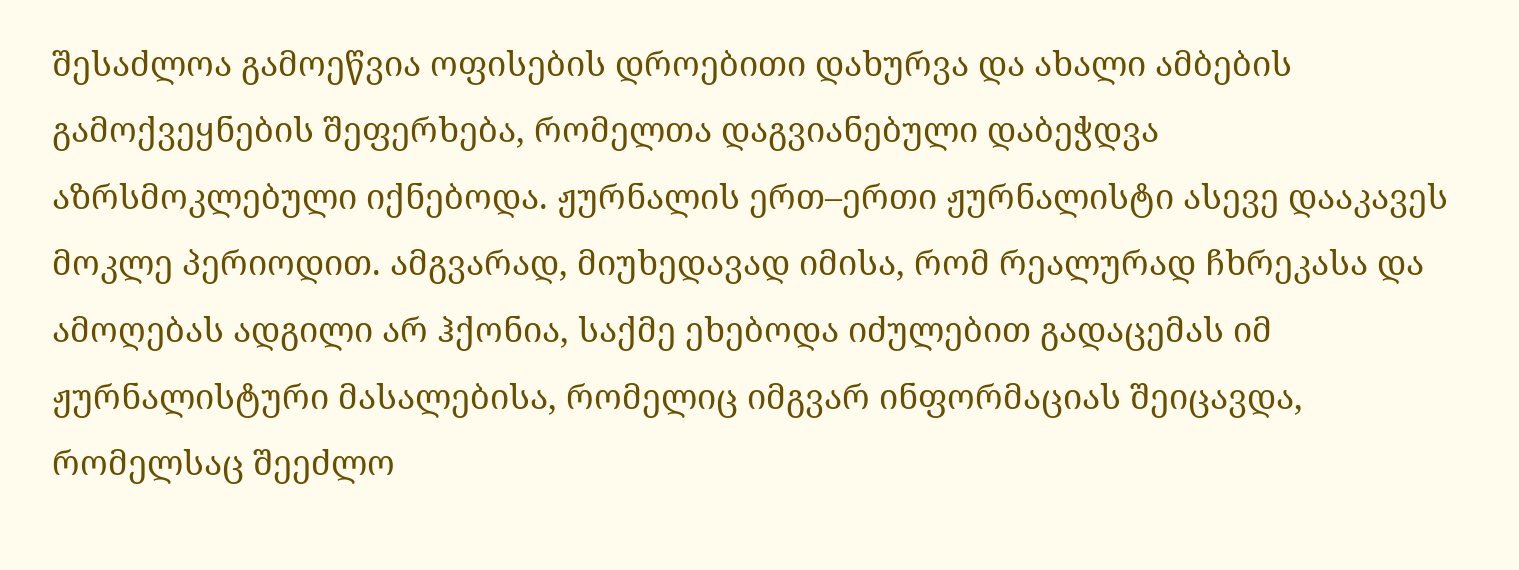შესაძლოა გამოეწვია ოფისების დროებითი დახურვა და ახალი ამბების გამოქვეყნების შეფერხება, რომელთა დაგვიანებული დაბეჭდვა აზრსმოკლებული იქნებოდა. ჟურნალის ერთ–ერთი ჟურნალისტი ასევე დააკავეს მოკლე პერიოდით. ამგვარად, მიუხედავად იმისა, რომ რეალურად ჩხრეკასა და ამოღებას ადგილი არ ჰქონია, საქმე ეხებოდა იძულებით გადაცემას იმ ჟურნალისტური მასალებისა, რომელიც იმგვარ ინფორმაციას შეიცავდა, რომელსაც შეეძლო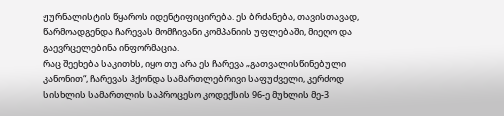ჟურნალისტის წყაროს იდენტიფიცირება. ეს ბრძანება, თავისთავად, წარმოადგენდა ჩარევას მომჩივანი კომპანიის უფლებაში, მიეღო და გაევრცელებინა ინფორმაცია.
რაც შეეხება საკითხს, იყო თუ არა ეს ჩარევა „გათვალისწინებული კანონით“, ჩარევას ჰქონდა სამართლებრივი საფუძველი, კერძოდ სისხლის სამართლის საპროცესო კოდექსის 96-ე მუხლის მე-3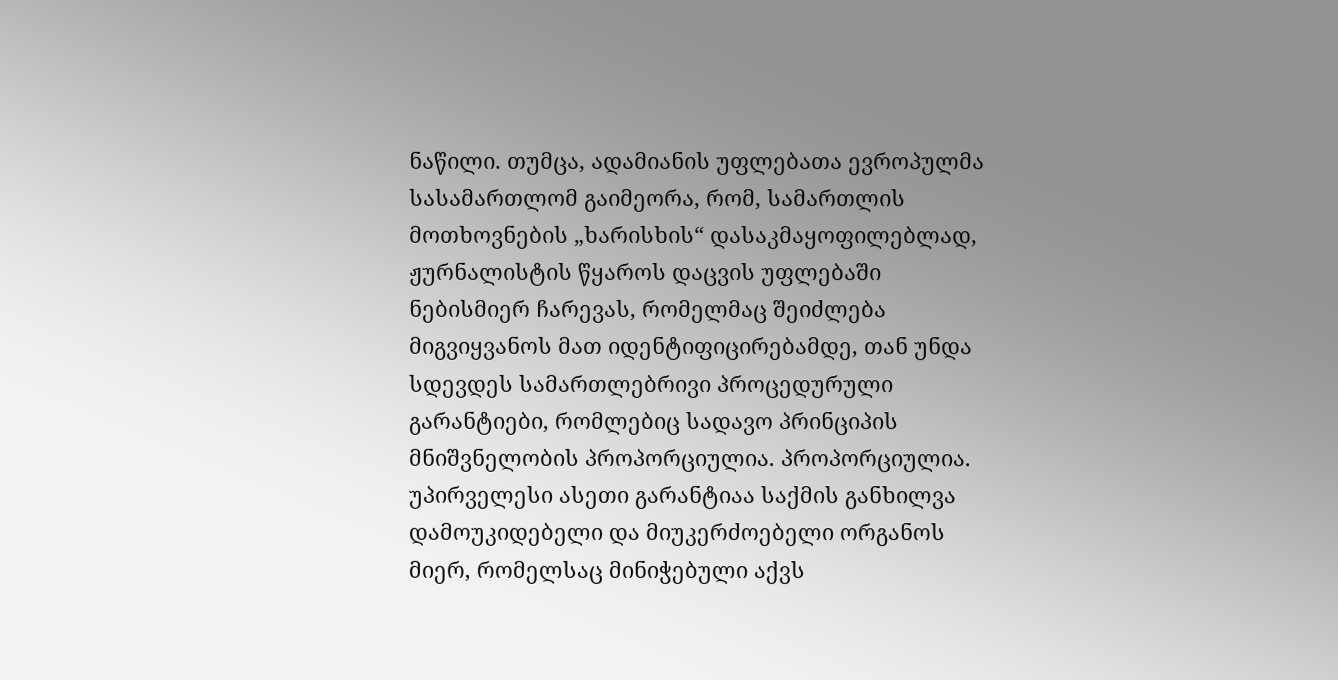ნაწილი. თუმცა, ადამიანის უფლებათა ევროპულმა სასამართლომ გაიმეორა, რომ, სამართლის მოთხოვნების „ხარისხის“ დასაკმაყოფილებლად, ჟურნალისტის წყაროს დაცვის უფლებაში ნებისმიერ ჩარევას, რომელმაც შეიძლება მიგვიყვანოს მათ იდენტიფიცირებამდე, თან უნდა სდევდეს სამართლებრივი პროცედურული გარანტიები, რომლებიც სადავო პრინციპის მნიშვნელობის პროპორციულია. პროპორციულია. უპირველესი ასეთი გარანტიაა საქმის განხილვა დამოუკიდებელი და მიუკერძოებელი ორგანოს მიერ, რომელსაც მინიჭებული აქვს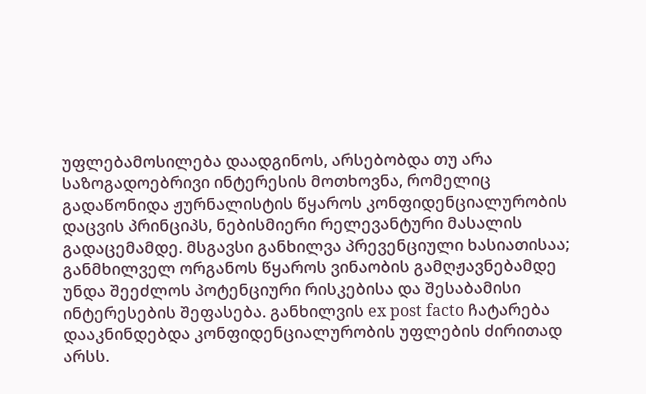უფლებამოსილება დაადგინოს, არსებობდა თუ არა საზოგადოებრივი ინტერესის მოთხოვნა, რომელიც გადაწონიდა ჟურნალისტის წყაროს კონფიდენციალურობის დაცვის პრინციპს, ნებისმიერი რელევანტური მასალის გადაცემამდე. მსგავსი განხილვა პრევენციული ხასიათისაა; განმხილველ ორგანოს წყაროს ვინაობის გამღჟავნებამდე უნდა შეეძლოს პოტენციური რისკებისა და შესაბამისი ინტერესების შეფასება. განხილვის ex post facto ჩატარება დააკნინდებდა კონფიდენციალურობის უფლების ძირითად არსს.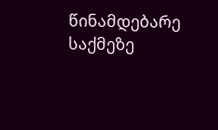წინამდებარე საქმეზე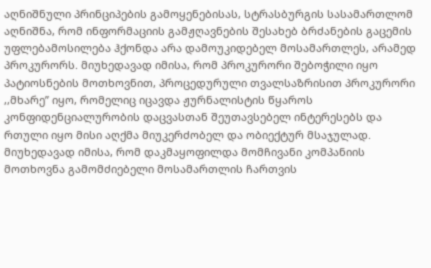აღნიშნული პრინციპების გამოყენებისას, სტრასბურგის სასამართლომ აღნიშნა, რომ ინფორმაციის გამჟღავნების შესახებ ბრძანების გაცემის უფლებამოსილება ჰქონდა არა დამოუკიდებელ მოსამართლეს, არამედ პროკურორს. მიუხედავად იმისა, რომ პროკურორი შებოჭილი იყო პატიოსნების მოთხოვნით, პროცედურული თვალსაზრისით პროკურორი ,,მხარე’’ იყო, რომელიც იცავდა ჟურნალისტის წყაროს კონფიდენციალურობის დაცვასთან შეუთავსებელ ინტერესებს და რთული იყო მისი აღქმა მიუკერძობელ და ობიექტურ მსაჯულად. მიუხედავად იმისა, რომ დაკმაყოფილდა მომჩივანი კომპანიის მოთხოვნა გამომძიებელი მოსამართლის ჩართვის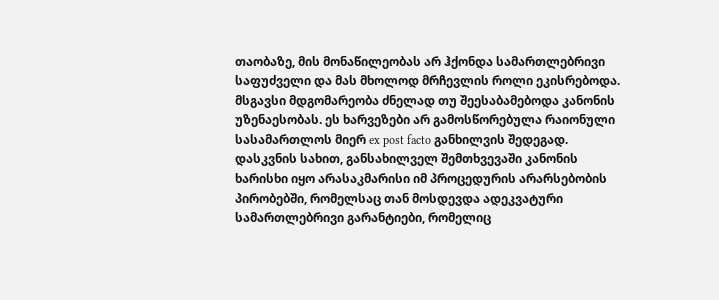თაობაზე, მის მონაწილეობას არ ჰქონდა სამართლებრივი საფუძველი და მას მხოლოდ მრჩევლის როლი ეკისრებოდა. მსგავსი მდგომარეობა ძნელად თუ შეესაბამებოდა კანონის უზენაესობას. ეს ხარვეზები არ გამოსწორებულა რაიონული სასამართლოს მიერ ex post facto განხილვის შედეგად.
დასკვნის სახით, განსახილველ შემთხვევაში კანონის ხარისხი იყო არასაკმარისი იმ პროცედურის არარსებობის პირობებში, რომელსაც თან მოსდევდა ადეკვატური სამართლებრივი გარანტიები, რომელიც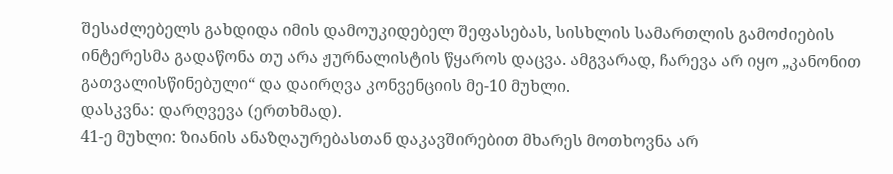შესაძლებელს გახდიდა იმის დამოუკიდებელ შეფასებას, სისხლის სამართლის გამოძიების ინტერესმა გადაწონა თუ არა ჟურნალისტის წყაროს დაცვა. ამგვარად, ჩარევა არ იყო „კანონით გათვალისწინებული“ და დაირღვა კონვენციის მე-10 მუხლი.
დასკვნა: დარღვევა (ერთხმად).
41-ე მუხლი: ზიანის ანაზღაურებასთან დაკავშირებით მხარეს მოთხოვნა არ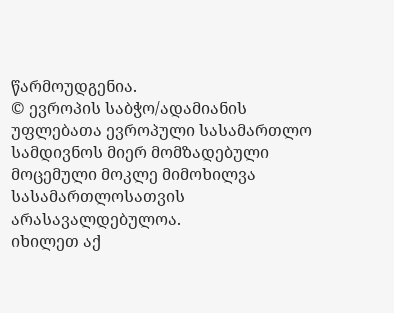წარმოუდგენია.
© ევროპის საბჭო/ადამიანის უფლებათა ევროპული სასამართლო სამდივნოს მიერ მომზადებული მოცემული მოკლე მიმოხილვა სასამართლოსათვის არასავალდებულოა.
იხილეთ აქ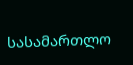სასამართლო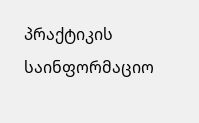პრაქტიკის საინფორმაციო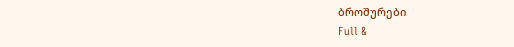ბროშურები
Full &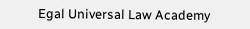Egal Universal Law Academy